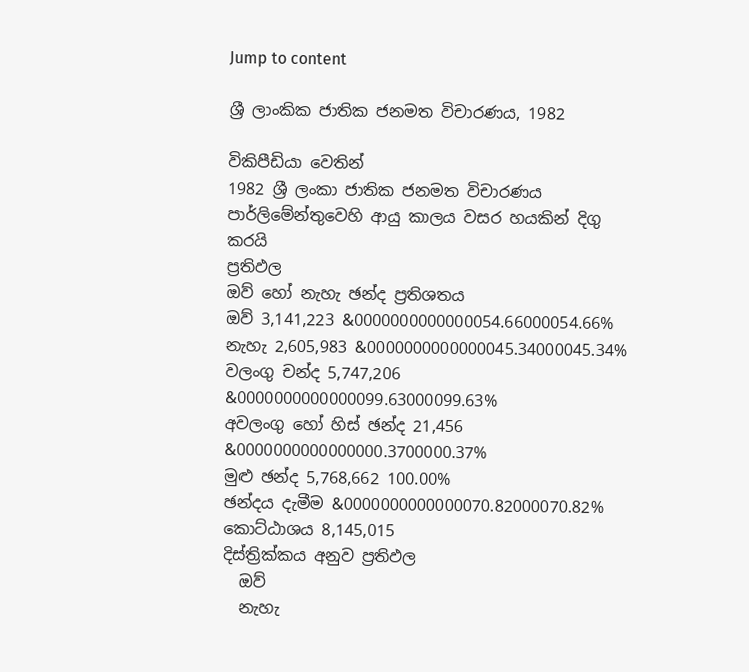Jump to content

ශ්‍රී ලාංකික ජාතික ජනමත විචාරණය, 1982

විකිපීඩියා වෙතින්
1982 ශ්‍රී ලංකා ජාතික ජනමත විචාරණය
පාර්ලිමේන්තුවෙහි ආයු කාලය වසර හයකින් දිගු කරයි
ප්‍රතිඵල
ඔව් හෝ නැහැ ඡන්ද ප්‍රතිශතය
ඔව් 3,141,223 &0000000000000054.66000054.66%
නැහැ 2,605,983 &0000000000000045.34000045.34%
වලංගු චන්ද 5,747,206 &0000000000000099.63000099.63%
අවලංගු හෝ හිස් ඡන්ද 21,456 &0000000000000000.3700000.37%
මුළු ඡන්ද 5,768,662 100.00%
ඡන්දය දැමීම &0000000000000070.82000070.82%
කොට්ඨාශය 8,145,015
දිස්ත්‍රික්කය අනුව ප්‍රතිඵල
  ඔව්
  නැහැ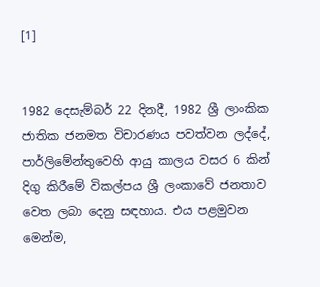[1]


1982 දෙසැම්බර් 22 දිනදී, 1982 ශ්‍රී ලාංකික ජාතික ජනමත විචාරණය පවත්වන ලද්දේ, පාර්ලිමේන්තුවෙහි ආයු කාලය වසර 6 කින් දිගු කිරීමේ විකල්පය ශ්‍රී ලංකාවේ ජනතාව වෙත ලබා දෙනු සඳහාය. එය පළමුවන මෙන්ම,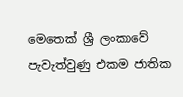මෙතෙක් ශ්‍රී ලංකාවේ පැවැත්වුණු එකම ජාතික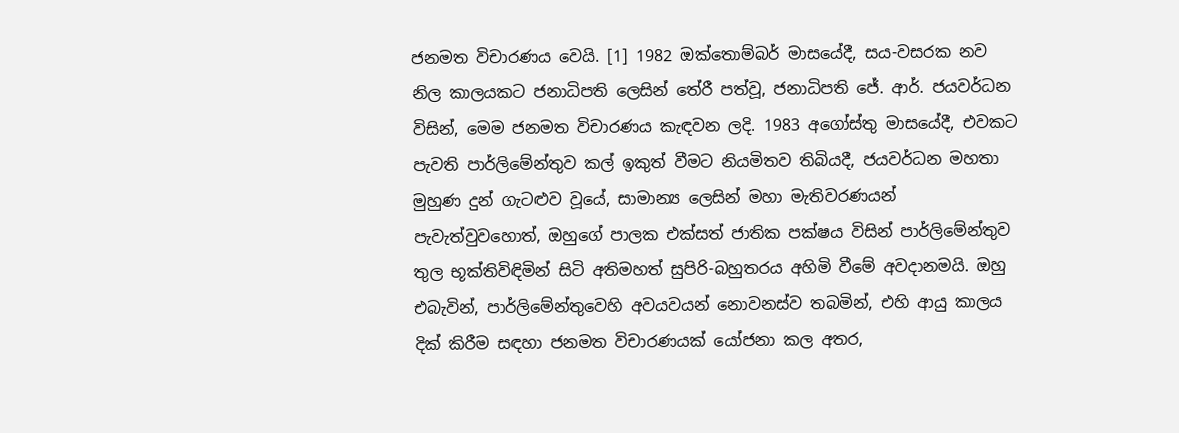ජනමත විචාරණය වෙයි. [1] 1982 ඔක්තොම්බර් මාසයේදී, සය-වසරක නව නිල කාලයකට ජනාධිපති ලෙසින් තේරී පත්වූ, ජනාධිපති ජේ. ආර්. ජයවර්ධන විසින්, මෙම ජනමත විචාරණය කැඳවන ලදි. 1983 අගෝස්තු මාසයේදී, එවකට පැවති පාර්ලිමේන්තුව කල් ඉකුත් වීමට නියමිතව තිබියදී, ජයවර්ධන මහතා මුහුණ දුන් ගැටළුව වූයේ, සාමාන්‍ය ලෙසින් මහා මැතිවරණයන් පැවැත්වුවහොත්, ඔහුගේ පාලක එක්සත් ජාතික පක්ෂය විසින් පාර්ලිමේන්තුව තුල භූක්තිවිඳිමින් සිටි අතිමහත් සුපිරි-බහුතරය අහිමි වීමේ අවදානමයි. ඔහු එබැවින්, පාර්ලිමේන්තුවෙහි අවයවයන් නොවනස්ව තබමින්, එහි ආයු කාලය දික් කිරීම සඳහා ජනමත විචාරණයක් යෝජනා කල අතර,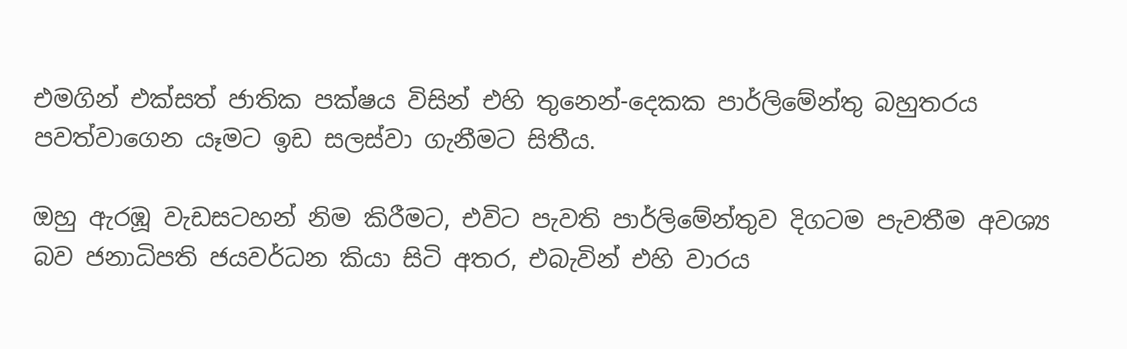එමගින් එක්සත් ජාතික පක්ෂය විසින් එහි තුනෙන්-දෙකක පාර්ලිමේන්තු බහුතරය පවත්වාගෙන යෑමට ඉඩ සලස්වා ගැනීමට සිතීය.

ඔහු ඇරඹූ වැඩසටහන් නිම කිරීමට, එවිට පැවති පාර්ලිමේන්තුව දිගටම පැවතීම අවශ්‍ය බව ජනාධිපති ජයවර්ධන කියා සිටි අතර, එබැවින් එහි වාරය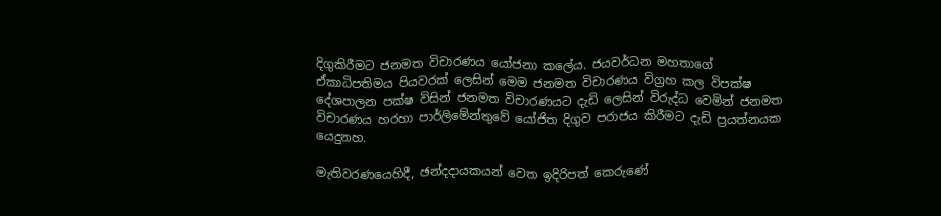දිගුකිරීමට ජනමත විචාරණය යෝජනා කලේය. ජයවර්ධන මහතාගේ ඒකාධිපතිමය පියවරක් ලෙසින් මෙම ජනමත විචාරණය විග්‍රහ කල විපක්ෂ දේශපාලන පක්ෂ විසින් ජනමත විචාරණයට දැඩි ලෙසින් විරුද්ධ වෙමින් ජනමත විචාරණය හරහා පාර්ලිමේන්තුවේ යෝජිත දිගුව පරාජය කිරීමට දැඩි ප්‍රයත්නයක යෙදුනහ.

මැතිවරණයෙහිදී, ඡන්දදායකයන් වෙත ඉදිරිපත් කෙරුණේ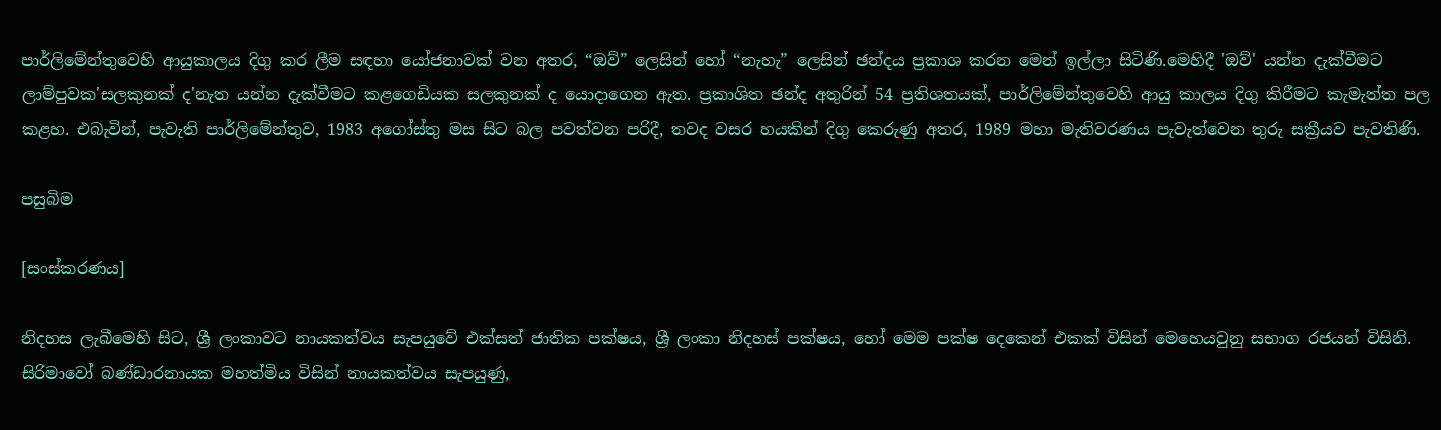පාර්ලිමේන්තුවෙහි ආයුකාලය දිගු කර ලීම සඳහා යෝජනාවක් වන අතර, “ඔව්” ලෙසින් හෝ “නැහැ” ලෙසින් ඡන්දය ප්‍රකාශ කරන මෙන් ඉල්ලා සිටිණි.මෙහිදී 'ඔව්' යන්න දැක්වීමට ලාම්පුවක'සලකුනක් ද'නැත යන්න දැක්වීමට කළගෙඩියක සලකුනක් ද යොදාගෙන ඇත. ප්‍රකාශිත ඡන්ද අතුරින් 54 ප්‍රතිශතයක්, පාර්ලිමේන්තුවෙහි ආයු කාලය දිගු කිරීමට කැමැත්ත පල කළහ. එබැවින්, පැවැති පාර්ලිමේන්තුව, 1983 අගෝස්තු මස සිට බල පවත්වන පරිදී, තවද වසර හයකින් දිගු කෙරුණු අතර, 1989 මහා මැතිවරණය පැවැත්වෙන තුරු සක්‍රීයව පැවතිණි.

පසුබිම

[සංස්කරණය]

නිදහස ලැබීමෙහි සිට, ශ්‍රී ලංකාවට නායකත්වය සැපයුවේ එක්සත් ජාතික පක්ෂය, ශ්‍රී ලංකා නිදහස් පක්ෂය, හෝ මෙම පක්ෂ දෙකෙන් එකක් විසින් මෙහෙයවුනු සභාග රජයන් විසිනි. සිරිමාවෝ බණ්ඩාරනායක මහත්මිය විසින් නායකත්වය සැපයුණු,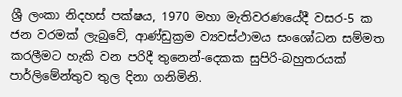ශ්‍රී ලංකා නිදහස් පක්ෂය, 1970 මහා මැතිවරණයේදී වසර-5 ක ජන වරමක් ලැබුවේ, ආණ්ඩුක්‍රම ව්‍යවස්ථාමය සංශෝධන සම්මත කරලීමට හැකි වන පරිදී තුනෙන්-දෙකක සුපිරි-බහුතරයක් පාර්ලිමේන්තුව තුල දිනා ගනිමිනි.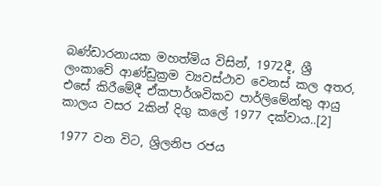බණ්ඩාරනායක මහත්මිය විසින්, 1972දී, ශ්‍රී ලංකාවේ ආණ්ඩුක්‍රම ව්‍යවස්ථාව වෙනස් කල අතර, එසේ කිරීමේදී ඒකපාර්ශවිකව පාර්ලිමේන්තු ආයු කාලය වසර 2කින් දිගු කලේ 1977 දක්වාය..[2]

1977 වන විට, ශ්‍රිලනිප රජය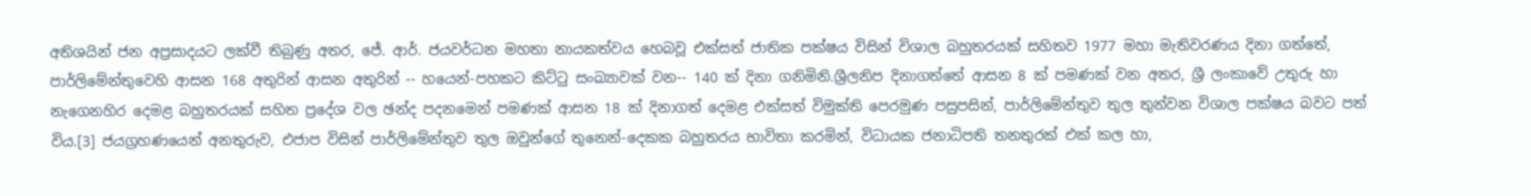අතිශයින් ජන අප්‍රසාදයට ලක්වී තිබුණු අතර, ජේ. ආර්. ජයවර්ධන මහතා නායකත්වය හෙබවූ එක්සත් ජාතික පක්ෂය විසින් විශාල බහුතරයක් සහිතව 1977 මහා මැතිවරණය දිනා ගත්තේ, පාර්ලිමේන්තුවෙහි ආසන 168 අතුරින් ආසන අතුරින් -- හයෙන්-පහකට කිට්ටු සංඛ්‍යාවක් වන-- 140 ක් දිනා ගනිමිනි.ශ්‍රීලනිප දිනාගත්තේ ආසන 8 ක් පමණක් වන අතර, ශ්‍රී ලංකාවේ උතුරු හා නැගෙනහිර දෙමළ බහුතරයක් සහිත ප්‍රදේශ වල ඡන්ද පදනමෙන් පමණක් ආසන 18 ක් දිනාගත් දෙමළ එක්සත් විමුක්ති පෙරමුණ පසුපසින්, පාර්ලිමේන්තුව තුල තුන්වන විශාල පක්ෂය බවට පත් විය.[3] ජයග්‍රහණයෙන් අනතුරුව, එජාප විසින් පාර්ලිමේන්තුව තුල ඔවුන්ගේ තුනෙන්-දෙකක බහුතරය භාවිතා කරමින්, විධායක ජනාධිපති තනතුරක් එක් කල හා,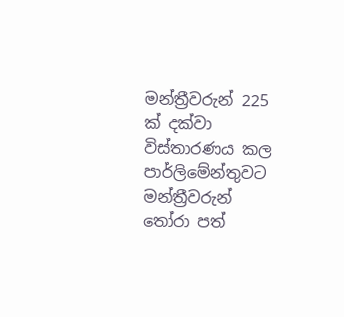මන්ත්‍රීවරුන් 225 ක් දක්වා විස්තාරණය කල පාර්ලිමේන්තුවට මන්ත්‍රීවරුන් තෝරා පත්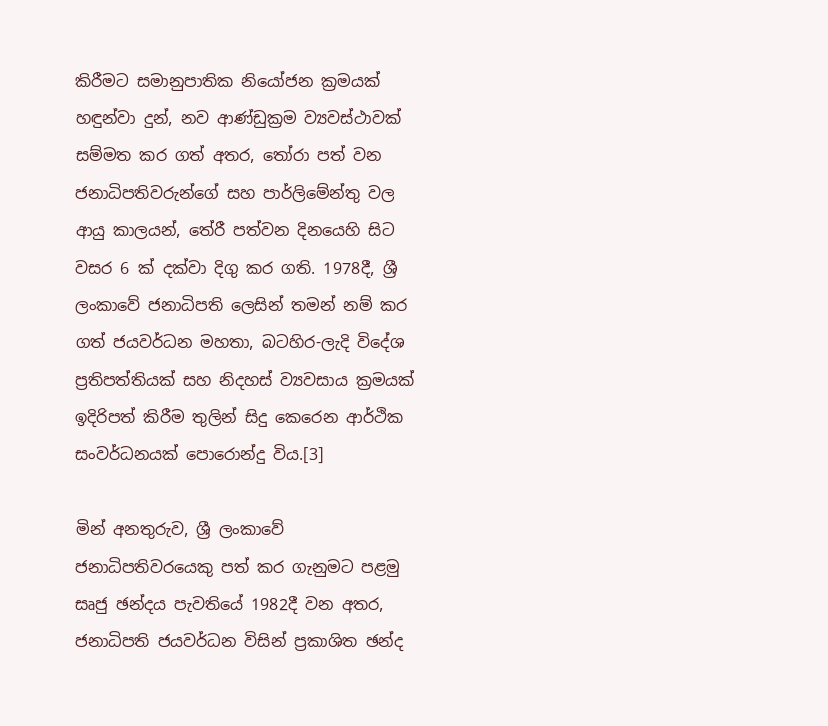කිරීමට සමානුපාතික නියෝජන ක්‍රමයක් හඳුන්වා දුන්, නව ආණ්ඩුක්‍රම ව්‍යවස්ථාවක් සම්මත කර ගත් අතර, තෝරා පත් වන ජනාධිපතිවරුන්ගේ සහ පාර්ලිමේන්තු වල ආයු කාලයන්, තේරී පත්වන දිනයෙහි සිට වසර 6 ක් දක්වා දිගු කර ගති. 1978දී, ශ්‍රී ලංකාවේ ජනාධිපති ලෙසින් තමන් නම් කර ගත් ජයවර්ධන මහතා, බටහිර-ලැදි විදේශ ප්‍රතිපත්තියක් සහ නිදහස් ව්‍යවසාය ක්‍රමයක් ඉදිරිපත් කිරීම තුලින් සිදු කෙරෙන ආර්ථික සංවර්ධනයක් පොරොන්දු විය.[3]

මින් අනතුරුව, ශ්‍රී ලංකාවේ ජනාධිපතිවරයෙකු පත් කර ගැනුමට පළමු සෘජු ඡන්දය පැවතියේ 1982දී වන අතර, ජනාධිපති ජයවර්ධන විසින් ප්‍රකාශිත ඡන්ද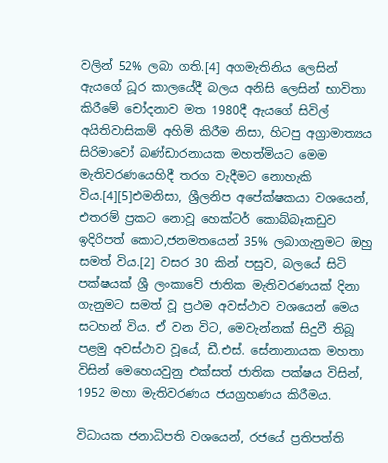වලින් 52% ලබා ගති.[4] අගමැතිනිය ලෙසින් ඇයගේ ධූර කාලයේදී බලය අනිසි ලෙසින් භාවිතා කිරීමේ චෝදනාව මත 1980දී ඇයගේ සිවිල් අයිතිවාසිකම් අහිමි කිරීම නිසා, හිටපු අග්‍රාමාත්‍යය සිරිමාවෝ බණ්ඩාරනායක මහත්මියට මෙම මැතිවරණයෙහිදී තරග වැදීමට නොහැකි විය.[4][5]එමනිසා, ශ්‍රීලනිප අපේක්ෂකයා වශයෙන්, එතරම් ප්‍රකට නොවූ හෙක්ටර් කොබ්බෑකඩුව ඉදිරිපත් කොට,ජනමතයෙන් 35% ලබාගැනුමට ඔහු සමත් විය.[2] වසර 30 කින් පසුව, බලයේ සිටි පක්ෂයක් ශ්‍රී ලංකාවේ ජාතික මැතිවරණයක් දිනා ගැනුමට සමත් වූ ප්‍රථම අවස්ථාව වශයෙන් මෙය සටහන් විය. ඒ වන විට, මෙවැන්නක් සිදුවී තිබූ පළමු අවස්ථාව වූයේ, ඩී.එස්. සේනානායක මහතා විසින් මෙහෙයවුනු එක්සත් ජාතික පක්ෂය විසින්, 1952 මහා මැතිවරණය ජයග්‍රහණය කිරීමය.

විධායක ජනාධිපති වශයෙන්, රජයේ ප්‍රතිපත්ති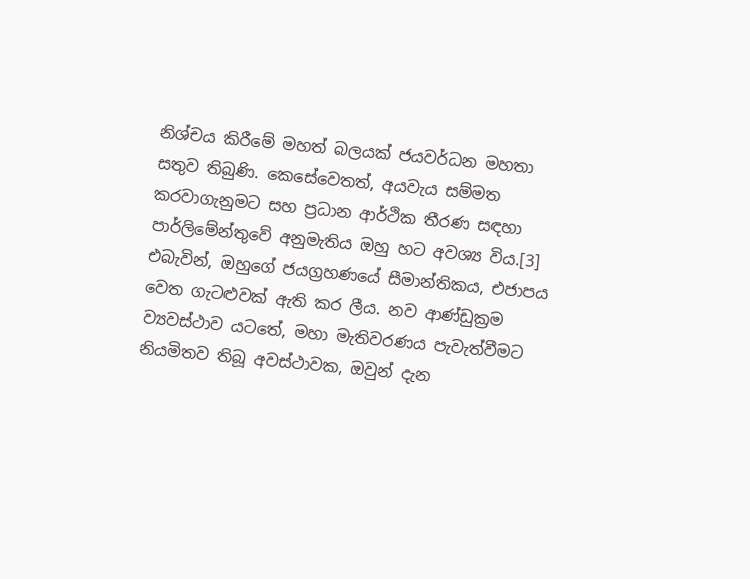නිශ්චය කිරීමේ මහත් බලයක් ජයවර්ධන මහතා සතුව තිබුණි. කෙසේවෙතත්, අයවැය සම්මත කරවාගැනුමට සහ ප්‍රධාන ආර්ථික තීරණ සඳහා පාර්ලිමේන්තුවේ අනුමැතිය ඔහු හට අවශ්‍ය විය.[3] එබැවින්, ඔහුගේ ජයග්‍රහණයේ සීමාන්තිකය, එජාපය වෙත ගැටළුවක් ඇති කර ලීය. නව ආණ්ඩුක්‍රම ව්‍යවස්ථාව යටතේ, මහා මැතිවරණය පැවැත්වීමට නියමිතව තිබූ අවස්ථාවක, ඔවුන් දැන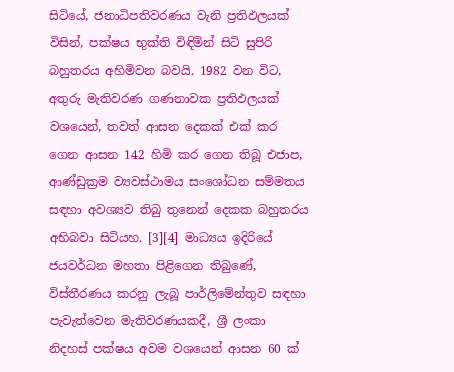සිටියේ, ජනාධිපතිවරණය වැනි ප්‍රතිඵලයක් විසින්, පක්ෂය භුක්ති විඳිමින් සිටි සුපිරි බහුතරය අහිමිවන බවයි. 1982 වන විට, අතුරු මැතිවරණ ගණනාවක ප්‍රතිඵලයක් වශයෙන්, තවත් ආසන දෙකක් එක් කර ගෙන ආසන 142 හිමි කර ගෙන තිබූ එජාප, ආණ්ඩුක්‍රම ව්‍යවස්ථාමය සංශෝධන සම්මතය සඳහා අවශ්‍යව තිබු තුනෙන් දෙකක බහුතරය අභිබවා සිටියහ. [3][4] මාධ්‍යය ඉදිරියේ ජයවර්ධන මහතා පිළිගෙන තිබුණේ, විස්තීරණය කරනු ලැබූ පාර්ලිමේන්තුව සඳහා පැවැත්වෙන මැතිවරණයකදී, ශ්‍රී ලංකා නිදහස් පක්ෂය අවම වශයෙන් ආසන 60 ක්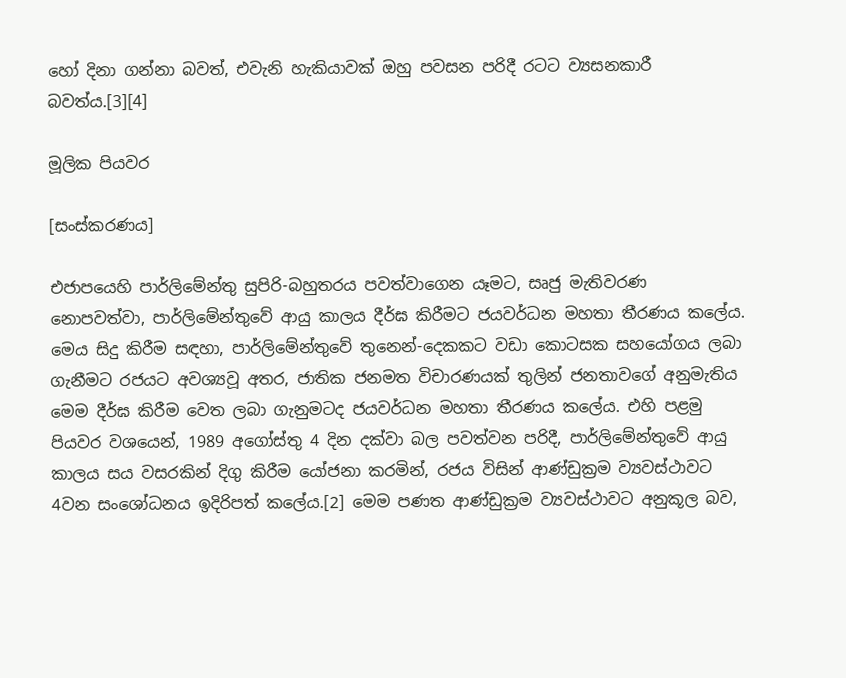හෝ දිනා ගන්නා බවත්, එවැනි හැකියාවක් ඔහු පවසන පරිදී රටට ව්‍යසනකාරී බවත්ය.[3][4]

මූලික පියවර

[සංස්කරණය]

එජාපයෙහි පාර්ලිමේන්තු සුපිරි-බහුතරය පවත්වාගෙන යෑමට, සෘජු මැතිවරණ නොපවත්වා, පාර්ලිමේන්තුවේ ආයු කාලය දීර්ඝ කිරීමට ජයවර්ධන මහතා තීරණය කලේය. මෙය සිදු කිරීම සඳහා, පාර්ලිමේන්තුවේ තුනෙන්-දෙකකට වඩා කොටසක සහයෝගය ලබා ගැනීමට රජයට අවශ්‍යවූ අතර, ජාතික ජනමත විචාරණයක් තුලින් ජනතාවගේ අනුමැතිය මෙම දීර්ඝ කිරීම වෙත ලබා ගැනුමටද ජයවර්ධන මහතා තීරණය කලේය. එහි පළමු පියවර වශයෙන්, 1989 අගෝස්තු 4 දින දක්වා බල පවත්වන පරිදී, පාර්ලිමේන්තුවේ ආයු කාලය සය වසරකින් දිගු කිරීම යෝජනා කරමින්, රජය විසින් ආණ්ඩුක්‍රම ව්‍යවස්ථාවට 4වන සංශෝධනය ඉදිරිපත් කලේය.[2] මෙම පණත ආණ්ඩුක්‍රම ව්‍යවස්ථාවට අනුකූල බව,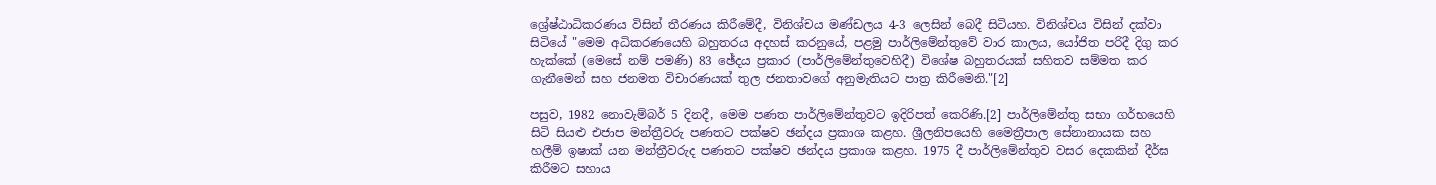ශ්‍රේෂ්ඨාධිකරණය විසින් තීරණය කිරීමේදී, විනිශ්චය මණ්ඩලය 4-3 ලෙසින් බෙදී සිටියහ. විනිශ්චය විසින් දක්වා සිටියේ "මෙම අධිකරණයෙහි බහුතරය අදහස් කරනුයේ, පළමු පාර්ලිමේන්තුවේ වාර කාලය, යෝජිත පරිදී දිගු කර හැක්කේ (මෙසේ නම් පමණි) 83 ඡේදය ප්‍රකාර (පාර්ලිමේන්තුවෙහිදී) විශේෂ බහුතරයක් සහිතව සම්මත කර ගැනීමෙන් සහ ජනමත විචාරණයක් තුල ජනතාවගේ අනුමැතියට පාත්‍ර කිරීමෙනි."[2]

පසුව, 1982 නොවැම්බර් 5 දිනදී, මෙම පණත පාර්ලිමේන්තුවට ඉදිරිපත් කෙරිණි.[2] පාර්ලිමේන්තු සභා ගර්භයෙහි සිටි සියළු එජාප මන්ත්‍රීවරු පණතට පක්ෂව ඡන්දය ප්‍රකාශ කළහ. ශ්‍රීලනිපයෙහි මෛත්‍රීපාල සේනානායක සහ හලීම් ඉෂාක් යන මන්ත්‍රීවරුද පණතට පක්ෂව ඡන්දය ප්‍රකාශ කළහ. 1975 දී පාර්ලිමේන්තුව වසර දෙකකින් දීර්ඝ කිරීමට සහාය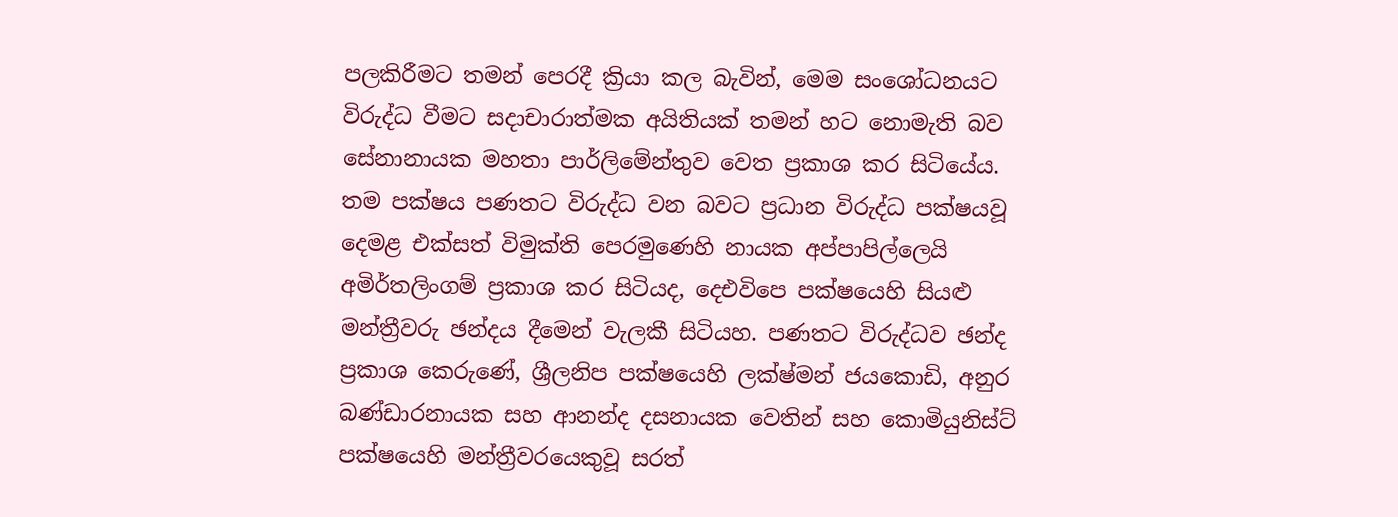පලකිරීමට තමන් පෙරදී ක්‍රියා කල බැවින්, මෙම සංශෝධනයට විරුද්ධ වීමට සදාචාරාත්මක අයිතියක් තමන් හට නොමැති බව සේනානායක මහතා පාර්ලිමේන්තුව වෙත ප්‍රකාශ කර සිටියේය. තම පක්ෂය පණතට විරුද්ධ වන බවට ප්‍රධාන විරුද්ධ පක්ෂයවූ දෙමළ එක්සත් විමුක්ති පෙරමුණෙහි නායක අප්පාපිල්ලෙයි අමිර්තලිංගම් ප්‍රකාශ කර සිටියද, දෙඑවිපෙ පක්ෂයෙහි සියළු මන්ත්‍රීවරු ඡන්දය දීමෙන් වැලකී සිටියහ. පණතට විරුද්ධව ඡන්ද ප්‍රකාශ කෙරුණේ, ශ්‍රීලනිප පක්ෂයෙහි ලක්ෂ්මන් ජයකොඩි, අනුර බණ්ඩාරනායක සහ ආනන්ද දසනායක වෙතින් සහ කොමියුනිස්ට් පක්ෂයෙහි මන්ත්‍රීවරයෙකුවූ සරත්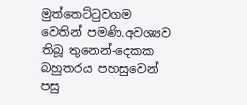මුත්තෙට්ටුවගම වෙතින් පමණි.අවශ්‍යව තිබූ තුනෙන්-දෙකක බහුතරය පහසුවෙන් පසු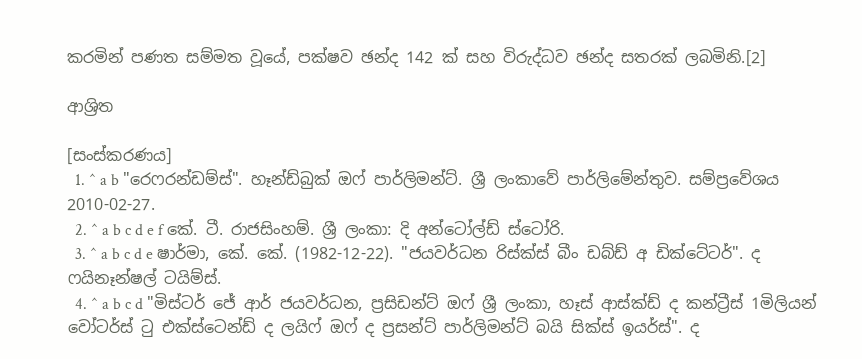කරමින් පණත සම්මත වූයේ, පක්ෂව ඡන්ද 142 ක් සහ විරුද්ධව ඡන්ද සතරක් ලබමිනි.[2]

ආශ්‍රිත

[සංස්කරණය]
  1. ^ a b "රෙෆරන්ඩම්ස්". හෑන්ඩ්බුක් ඔෆ් පාර්ලිමන්ට්. ශ්‍රී ලංකාවේ පාර්ලිමේන්තුව. සම්ප්‍රවේශය 2010-02-27.
  2. ^ a b c d e f කේ. ටී. රාජසිංහම්. ශ්‍රී ලංකා: දි අන්ටෝල්ඩ් ස්ටෝරි.
  3. ^ a b c d e ෂාර්මා, කේ. කේ. (1982-12-22). "ජයවර්ධන රිස්ක්ස් බීං ඩබ්ඩ් අ ඩික්ටේටර්". ද ෆයිනෑන්ෂල් ටයිම්ස්.
  4. ^ a b c d "මිස්ටර් ජේ ආර් ජයවර්ධන, ප්‍රසිඩන්ට් ඔෆ් ශ්‍රී ලංකා, හෑස් ආස්ක්ඩ් ද කන්ට්‍රීස් 1මිලියන් වෝටර්ස් ටු එක්ස්ටෙන්ඩ් ද ලයිෆ් ඔෆ් ද ප්‍රසන්ට් පාර්ලිමන්ට් බයි සික්ස් ඉයර්ස්". ද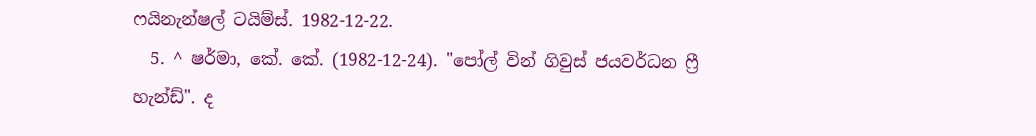ෆයිනැන්ෂල් ටයිම්ස්. 1982-12-22.
  5. ^ ෂර්මා, කේ. කේ. (1982-12-24). "පෝල් වින් ගිවුස් ජයවර්ධන ෆ්‍රී හැන්ඩ්". ද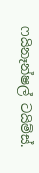ෆයිනෑන්ෂල් ටයිම්ස්.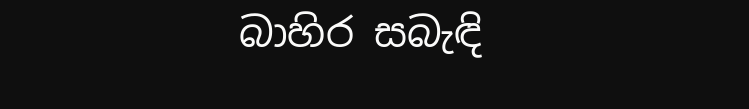බාහිර සබැඳි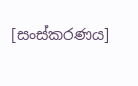[සංස්කරණය]